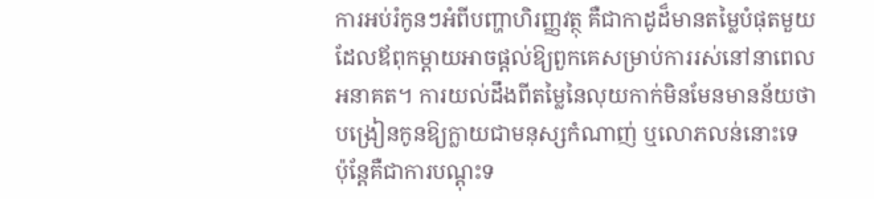ការអប់រំកូនៗអំពីបញ្ហាហិរញ្ញវត្ថុ គឺជាកាដូដ៏មានតម្លៃបំផុតមួយដែលឪពុកម្តាយអាចផ្តល់ឱ្យពួកគេសម្រាប់ការរស់នៅនាពេលអនាគត។ ការយល់ដឹងពីតម្លៃនៃលុយកាក់មិនមែនមានន័យថាបង្រៀនកូនឱ្យក្លាយជាមនុស្សកំណាញ់ ឬលោភលន់នោះទេ ប៉ុន្តែគឺជាការបណ្តុះទ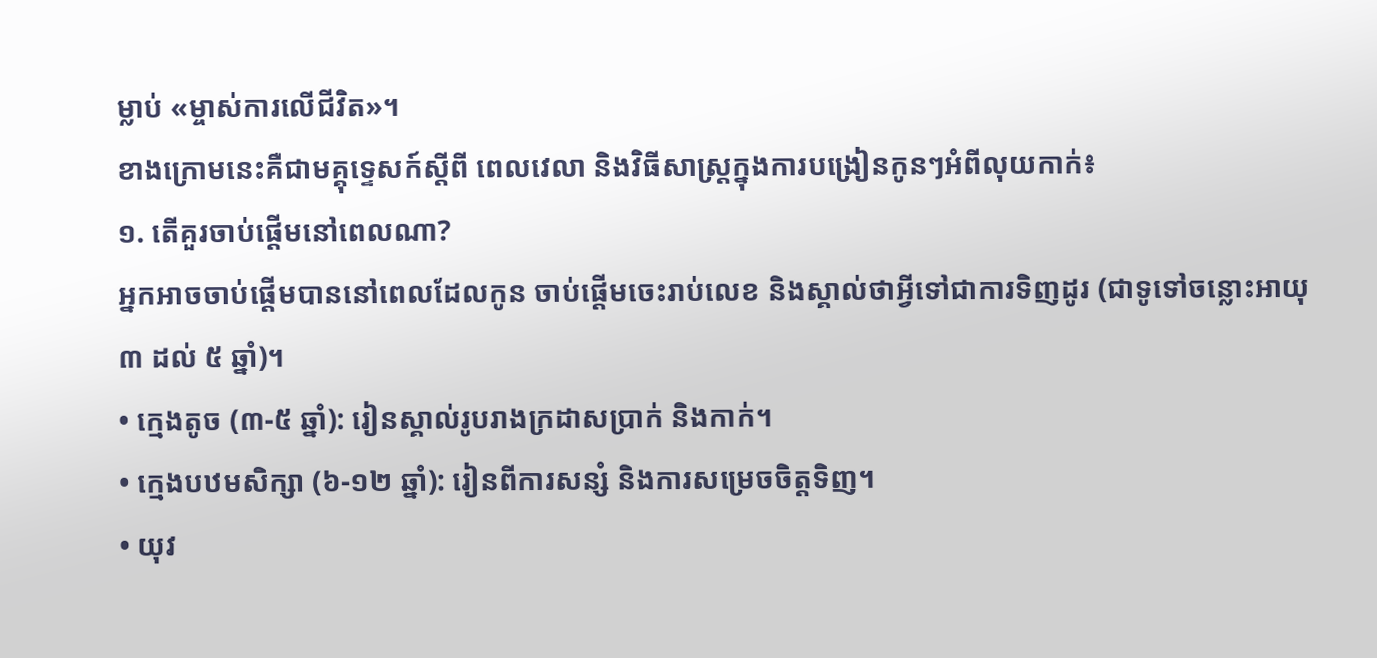ម្លាប់ «ម្ចាស់ការលើជីវិត»។
ខាងក្រោមនេះគឺជាមគ្គុទ្ទេសក៍ស្តីពី ពេលវេលា និងវិធីសាស្ត្រក្នុងការបង្រៀនកូនៗអំពីលុយកាក់៖
១. តើគួរចាប់ផ្តើមនៅពេលណា?
អ្នកអាចចាប់ផ្តើមបាននៅពេលដែលកូន ចាប់ផ្តើមចេះរាប់លេខ និងស្គាល់ថាអ្វីទៅជាការទិញដូរ (ជាទូទៅចន្លោះអាយុ ៣ ដល់ ៥ ឆ្នាំ)។
• ក្មេងតូច (៣-៥ ឆ្នាំ): រៀនស្គាល់រូបរាងក្រដាសប្រាក់ និងកាក់។
• ក្មេងបឋមសិក្សា (៦-១២ ឆ្នាំ): រៀនពីការសន្សំ និងការសម្រេចចិត្តទិញ។
• យុវ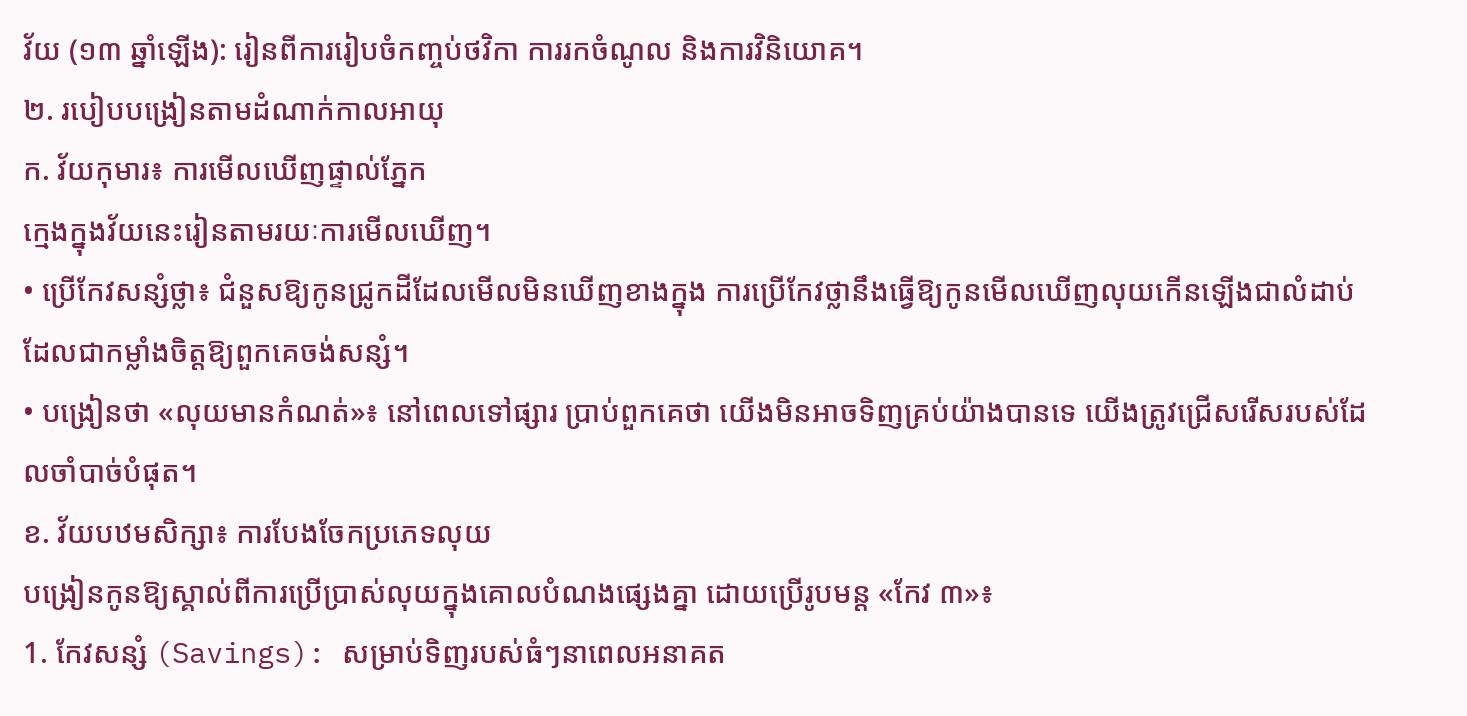វ័យ (១៣ ឆ្នាំឡើង): រៀនពីការរៀបចំកញ្ចប់ថវិកា ការរកចំណូល និងការវិនិយោគ។
២. របៀបបង្រៀនតាមដំណាក់កាលអាយុ
ក. វ័យកុមារ៖ ការមើលឃើញផ្ទាល់ភ្នែក
ក្មេងក្នុងវ័យនេះរៀនតាមរយៈការមើលឃើញ។
• ប្រើកែវសន្សំថ្លា៖ ជំនួសឱ្យកូនជ្រូកដីដែលមើលមិនឃើញខាងក្នុង ការប្រើកែវថ្លានឹងធ្វើឱ្យកូនមើលឃើញលុយកើនឡើងជាលំដាប់ ដែលជាកម្លាំងចិត្តឱ្យពួកគេចង់សន្សំ។
• បង្រៀនថា «លុយមានកំណត់»៖ នៅពេលទៅផ្សារ ប្រាប់ពួកគេថា យើងមិនអាចទិញគ្រប់យ៉ាងបានទេ យើងត្រូវជ្រើសរើសរបស់ដែលចាំបាច់បំផុត។
ខ. វ័យបឋមសិក្សា៖ ការបែងចែកប្រភេទលុយ
បង្រៀនកូនឱ្យស្គាល់ពីការប្រើប្រាស់លុយក្នុងគោលបំណងផ្សេងគ្នា ដោយប្រើរូបមន្ត «កែវ ៣»៖
1. កែវសន្សំ (Savings): សម្រាប់ទិញរបស់ធំៗនាពេលអនាគត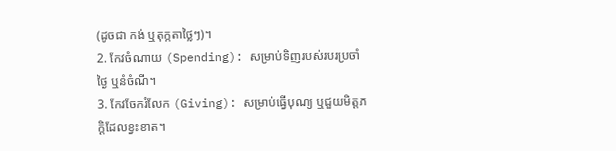(ដូចជា កង់ ឬតុក្កតាថ្លៃៗ)។
2. កែវចំណាយ (Spending): សម្រាប់ទិញរបស់របរប្រចាំថ្ងៃ ឬនំចំណី។
3. កែវចែករំលែក (Giving): សម្រាប់ធ្វើបុណ្យ ឬជួយមិត្តភក្តិដែលខ្វះខាត។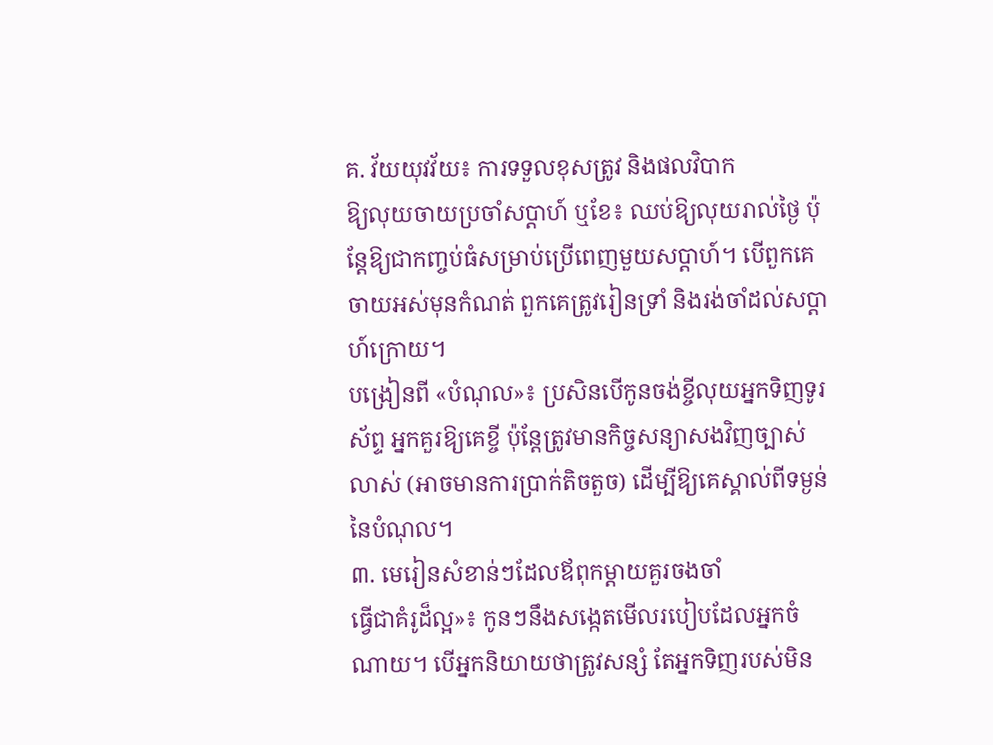គ. វ័យយុវវ័យ៖ ការទទួលខុសត្រូវ និងផលវិបាក
ឱ្យលុយចាយប្រចាំសប្តាហ៍ ឬខែ៖ ឈប់ឱ្យលុយរាល់ថ្ងៃ ប៉ុន្តែឱ្យជាកញ្ចប់ធំសម្រាប់ប្រើពេញមួយសប្តាហ៍។ បើពួកគេចាយអស់មុនកំណត់ ពួកគេត្រូវរៀនទ្រាំ និងរង់ចាំដល់សប្តាហ៍ក្រោយ។
បង្រៀនពី «បំណុល»៖ ប្រសិនបើកូនចង់ខ្ចីលុយអ្នកទិញទូរស័ព្ទ អ្នកគួរឱ្យគេខ្ចី ប៉ុន្តែត្រូវមានកិច្ចសន្យាសងវិញច្បាស់លាស់ (អាចមានការប្រាក់តិចតួច) ដើម្បីឱ្យគេស្គាល់ពីទម្ងន់នៃបំណុល។
៣. មេរៀនសំខាន់ៗដែលឪពុកម្តាយគួរចងចាំ
ធ្វើជាគំរូដ៏ល្អ»៖ កូនៗនឹងសង្កេតមើលរបៀបដែលអ្នកចំណាយ។ បើអ្នកនិយាយថាត្រូវសន្សំ តែអ្នកទិញរបស់មិន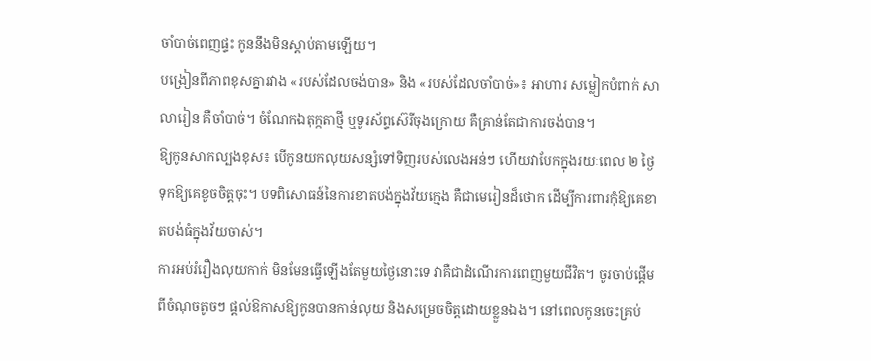ចាំបាច់ពេញផ្ទះ កូននឹងមិនស្តាប់តាមឡើយ។
បង្រៀនពីភាពខុសគ្នារវាង «របស់ដែលចង់បាន» និង «របស់ដែលចាំបាច់»៖ អាហារ សម្លៀកបំពាក់ សាលារៀន គឺចាំបាច់។ ចំណែកឯតុក្កតាថ្មី ឬទូរស័ព្ទស៊េរីចុងក្រោយ គឺគ្រាន់តែជាការចង់បាន។
ឱ្យកូនសាកល្បងខុស៖ បើកូនយកលុយសន្សំទៅទិញរបស់លេងអន់ៗ ហើយវាបែកក្នុងរយៈពេល ២ ថ្ងៃ ទុកឱ្យគេខូចចិត្តចុះ។ បទពិសោធន៍នៃការខាតបង់ក្នុងវ័យក្មេង គឺជាមេរៀនដ៏ថោក ដើម្បីការពារកុំឱ្យគេខាតបង់ធំក្នុងវ័យចាស់។
ការអប់រំរឿងលុយកាក់ មិនមែនធ្វើឡើងតែមួយថ្ងៃនោះទេ វាគឺជាដំណើរការពេញមួយជីវិត។ ចូរចាប់ផ្តើមពីចំណុចតូចៗ ផ្តល់ឱកាសឱ្យកូនបានកាន់លុយ និងសម្រេចចិត្តដោយខ្លួនឯង។ នៅពេលកូនចេះគ្រប់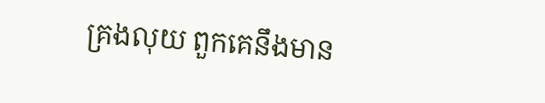គ្រងលុយ ពួកគេនឹងមាន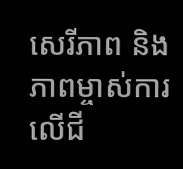សេរីភាព និងភាពម្ចាស់ការលើជី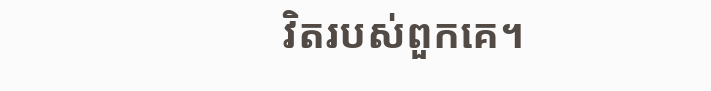វិតរបស់ពួកគេ។